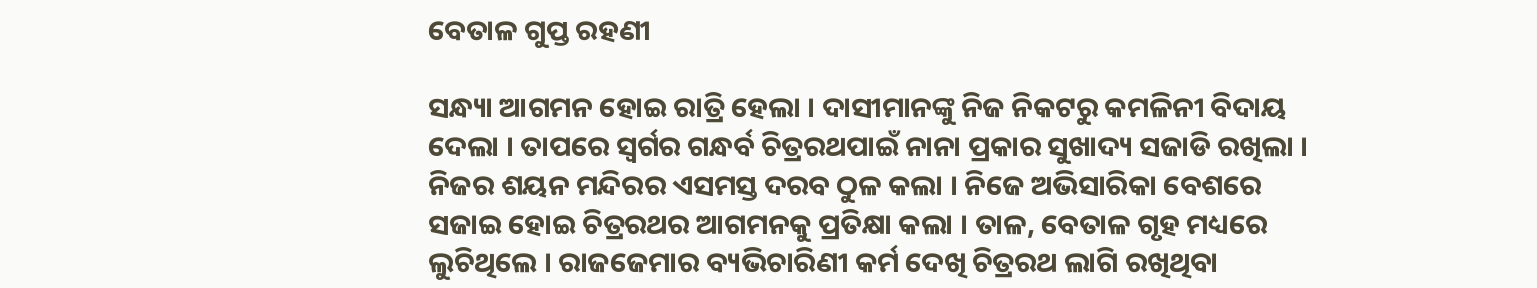ବେତାଳ ଗୁପ୍ତ ରହଣୀ

ସନ୍ଧ୍ୟା ଆଗମନ ହୋଇ ରାତ୍ରି ହେଲା । ଦାସୀମାନଙ୍କୁ ନିଜ ନିକଟରୁ କମଳିନୀ ବିଦାୟ ଦେଲା । ତାପରେ ସ୍ୱର୍ଗର ଗନ୍ଧର୍ବ ଚିତ୍ରରଥପାଇଁ ନାନା ପ୍ରକାର ସୁଖାଦ୍ୟ ସଜାଡି ରଖିଲା । ନିଜର ଶୟନ ମନ୍ଦିରର ଏସମସ୍ତ ଦରବ ଠୁଳ କଲା । ନିଜେ ଅଭିସାରିକା ବେଶରେ ସଜାଇ ହୋଇ ଚିତ୍ରରଥର ଆଗମନକୁ ପ୍ରତିକ୍ଷା କଲା । ତାଳ, ବେତାଳ ଗୃହ ମଧ୍ୟରେ ଲୁଚିଥିଲେ । ରାଜଜେମାର ବ୍ୟଭିଚାରିଣୀ କର୍ମ ଦେଖି ଚିତ୍ରରଥ ଲାଗି ରଖିଥିବା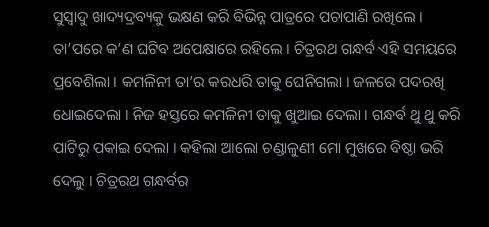ସୁସ୍ୱାଦୁ ଖାଦ୍ୟଦ୍ରବ୍ୟକୁ ଭକ୍ଷଣ କରି ବିଭିନ୍ନ ପାତ୍ରରେ ପଚାପାଣି ରଖିଲେ । ତା’ପରେ କ’ଣ ଘଟିବ ଅପେକ୍ଷାରେ ରହିଲେ । ଚିତ୍ରରଥ ଗନ୍ଧର୍ବ ଏହି ସମୟରେ ପ୍ରବେଶିଲା । କମଳିନୀ ତା’ର କରଧରି ତାକୁ ଘେନିଗଲା । ଜଳରେ ପଦରଖି ଧୋଇଦେଲା । ନିଜ ହସ୍ତରେ କମଳିନୀ ତାକୁ ଖୁଆଇ ଦେଲା । ଗନ୍ଧର୍ବ ଥୁ ଥୁ କରି ପାଟିରୁ ପକାଇ ଦେଲା । କହିଲା ଆଲୋ ଚଣ୍ଡାଳୁଣୀ ମୋ ମୁଖରେ ବିଷ୍ଠା ଭରି ଦେଲୁ । ଚିତ୍ରରଥ ଗନ୍ଧର୍ବର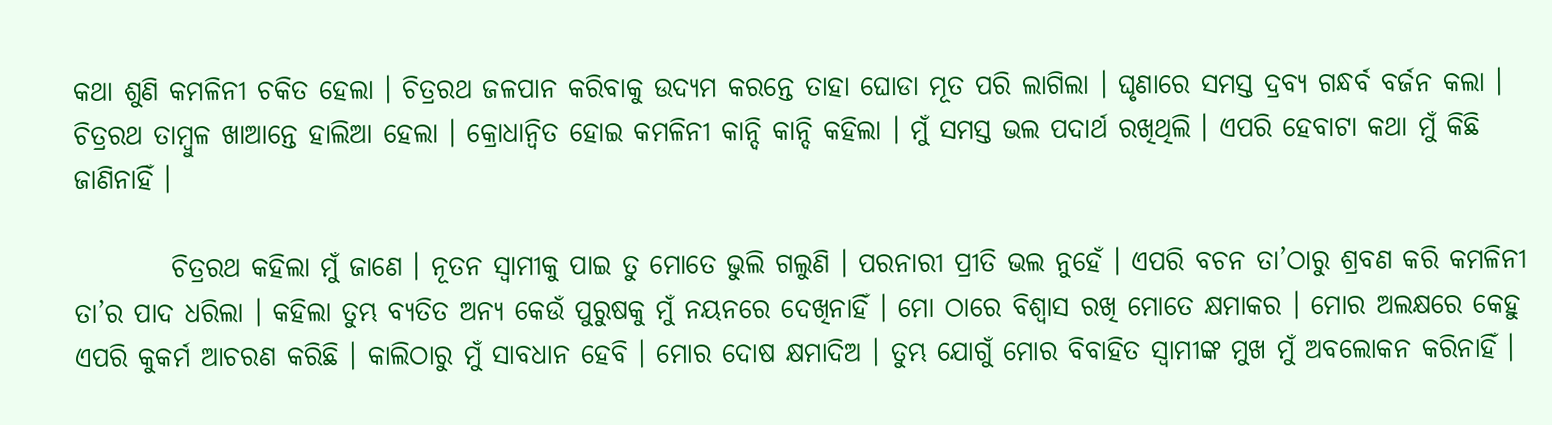କଥା ଶୁଣି କମଳିନୀ ଚକିତ ହେଲା । ଚିତ୍ରରଥ ଜଳପାନ କରିବାକୁ ଉଦ୍ୟମ କରନ୍ତେ ତାହା ଘୋଡା ମୂତ ପରି ଲାଗିଲା । ଘୃଣାରେ ସମସ୍ତ ଦ୍ରବ୍ୟ ଗନ୍ଧର୍ବ ବର୍ଜନ କଲା । ଚିତ୍ରରଥ ତାମ୍ବୁଳ ଖାଆନ୍ତେ ହାଲିଆ ହେଲା । କ୍ରୋଧାନ୍ୱିତ ହୋଇ କମଳିନୀ କାନ୍ଦି କାନ୍ଦି କହିଲା । ମୁଁ ସମସ୍ତ ଭଲ ପଦାର୍ଥ ରଖିଥିଲି । ଏପରି ହେବାଟା କଥା ମୁଁ କିଛି ଜାଣିନାହିଁ ।

         ଚିତ୍ରରଥ କହିଲା ମୁଁ ଜାଣେ । ନୂତନ ସ୍ୱାମୀକୁ ପାଇ ତୁ ମୋତେ ଭୁଲି ଗଲୁଣି । ପରନାରୀ ପ୍ରୀତି ଭଲ ନୁହେଁ । ଏପରି ବଚନ ତା’ଠାରୁ ଶ୍ରବଣ କରି କମଳିନୀ ତା’ର ପାଦ ଧରିଲା । କହିଲା ତୁମ୍ଭ ବ୍ୟତିତ ଅନ୍ୟ କେଉଁ ପୁରୁଷକୁ ମୁଁ ନୟନରେ ଦେଖିନାହିଁ । ମୋ ଠାରେ ବିଶ୍ୱାସ ରଖି ମୋତେ କ୍ଷମାକର । ମୋର ଅଲକ୍ଷରେ କେହୁ ଏପରି କୁକର୍ମ ଆଚରଣ କରିଛି । କାଲିଠାରୁ ମୁଁ ସାବଧାନ ହେବି । ମୋର ଦୋଷ କ୍ଷମାଦିଅ । ତୁମ୍ଭ ଯୋଗୁଁ ମୋର ବିବାହିତ ସ୍ୱାମୀଙ୍କ ମୁଖ ମୁଁ ଅବଲୋକନ କରିନାହିଁ ।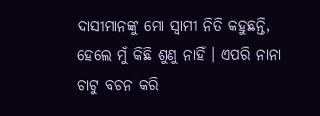ଦାସୀମାନଙ୍କୁ ମୋ ସ୍ୱାମୀ ନିତି କହୁଛନ୍ତି, ହେଲେ ମୁଁ କିଛି ଶୁଣୁ ନାହିଁ । ଏପରି ନାନା ଚାଟୁ ବଚନ କରି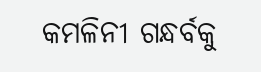କମଳିନୀ ଗନ୍ଧର୍ବକୁ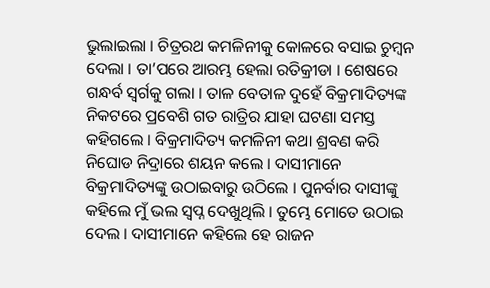ଭୁଲାଇଲା । ଚିତ୍ରରଥ କମଳିନୀକୁ କୋଳରେ ବସାଇ ଚୁମ୍ବନ ଦେଲା । ତା’ପରେ ଆରମ୍ଭ ହେଲା ରତିକ୍ରୀଡା । ଶେଷରେ ଗନ୍ଧର୍ବ ସ୍ୱର୍ଗକୁ ଗଲା । ତାଳ ବେତାଳ ଦୁହେଁ ବିକ୍ରମାଦିତ୍ୟଙ୍କ ନିକଟରେ ପ୍ରବେଶି ଗତ ରାତ୍ରିର ଯାହା ଘଟଣା ସମସ୍ତ କହିଗଲେ । ବିକ୍ରମାଦିତ୍ୟ କମଳିନୀ କଥା ଶ୍ରବଣ କରି ନିଘୋଡ ନିଦ୍ରାରେ ଶୟନ କଲେ । ଦାସୀମାନେ ବିକ୍ରମାଦିତ୍ୟଙ୍କୁ ଉଠାଇବାରୁ ଉଠିଲେ । ପୁନର୍ବାର ଦାସୀଙ୍କୁ କହିଲେ ମୁଁ ଭଲ ସ୍ୱପ୍ନ ଦେଖୁଥିଲି । ତୁମ୍ଭେ ମୋତେ ଉଠାଇ ଦେଲ । ଦାସୀମାନେ କହିଲେ ହେ ରାଜନ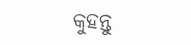କୁହନ୍ତୁ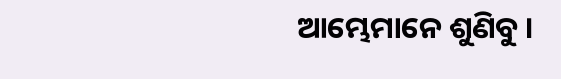ଆମ୍ଭେମାନେ ଶୁଣିବୁ ।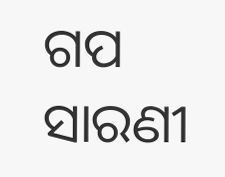ଗପ ସାରଣୀ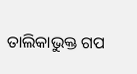ତାଲିକାଭୁକ୍ତ ଗପ